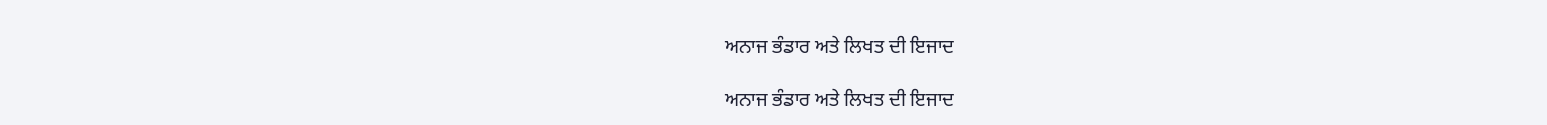ਅਨਾਜ ਭੰਡਾਰ ਅਤੇ ਲਿਖਤ ਦੀ ਇਜਾਦ

ਅਨਾਜ ਭੰਡਾਰ ਅਤੇ ਲਿਖਤ ਦੀ ਇਜਾਦ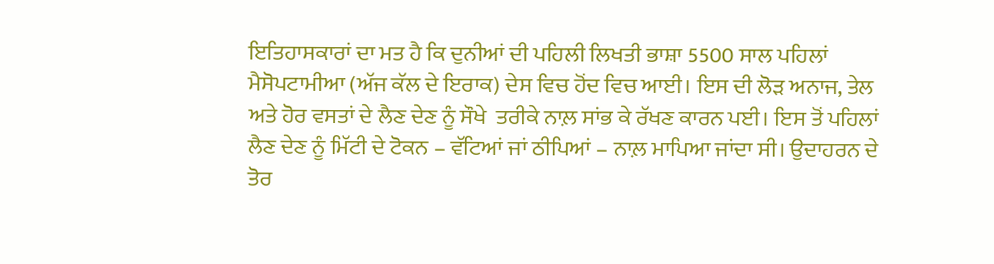ਇਤਿਹਾਸਕਾਰਾਂ ਦਾ ਮਤ ਹੈ ਕਿ ਦੁਨੀਆਂ ਦੀ ਪਹਿਲੀ ਲਿਖਤੀ ਭਾਸ਼ਾ 5500 ਸਾਲ ਪਹਿਲਾਂ ਮੈਸੋਪਟਾਮੀਆ (ਅੱਜ ਕੱਲ ਦੇ ਇਰਾਕ) ਦੇਸ ਵਿਚ ਹੋਂਦ ਵਿਚ ਆਈ। ਇਸ ਦੀ ਲੋੜ ਅਨਾਜ, ਤੇਲ ਅਤੇ ਹੋਰ ਵਸਤਾਂ ਦੇ ਲੈਣ ਦੇਣ ਨੂੰ ਸੌਖੇ  ਤਰੀਕੇ ਨਾਲ਼ ਸਾਂਭ ਕੇ ਰੱਖਣ ਕਾਰਨ ਪਈ। ਇਸ ਤੋਂ ਪਹਿਲਾਂ ਲੈਣ ਦੇਣ ਨੂੰ ਮਿੱਟੀ ਦੇ ਟੋਕਨ – ਵੱਟਿਆਂ ਜਾਂ ਠੀਪਿਆਂ – ਨਾਲ਼ ਮਾਪਿਆ ਜਾਂਦਾ ਸੀ। ਉਦਾਹਰਨ ਦੇ ਤੋਰ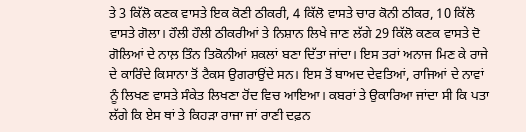ਤੇ 3 ਕਿੱਲੋ ਕਣਕ ਵਾਸਤੇ ਇਕ ਕੋਣੀ ਠੀਕਰੀ, 4 ਕਿੱਲੋ ਵਾਸਤੇ ਚਾਰ ਕੋਨੀ ਠੀਕਰ, 10 ਕਿੱਲੋ ਵਾਸਤੇ ਗੋਲਾ। ਹੌਲੀ ਹੌਲੀ ਠੀਕਰੀਆਂ ਤੇ ਨਿਸ਼ਾਨ ਲਿਖੇ ਜਾਣ ਲੱਗੇ 29 ਕਿੱਲੋ ਕਣਕ ਵਾਸਤੇ ਦੋ ਗੋਲਿਆਂ ਦੇ ਨਾਲ਼ ਤਿੰਨ ਤਿਕੋਨੀਆਂ ਸ਼ਕਲਾਂ ਬਣਾ ਦਿੱਤਾ ਜਾਂਦਾ। ਇਸ ਤਰਾਂ ਅਨਾਜ ਮਿਣ ਕੇ ਰਾਜੇ ਦੇ ਕਾਰਿੰਦੇ ਕਿਸਾਨਾ ਤੋਂ ਟੈਕਸ ਉਗਰਾਉਂਦੇ ਸਨ। ਇਸ ਤੋਂ ਬਾਅਦ ਦੇਵਤਿਆਂ, ਰਾਜਿਆਂ ਦੇ ਨਾਵਾਂ ਨੂੰ ਲਿਖਣ ਵਾਸਤੇ ਸੰਕੇਤ ਲਿਖਣਾ ਹੋਂਦ ਵਿਚ ਆਇਆ। ਕਬਰਾਂ ਤੇ ਉਕਾਰਿਆ ਜਾਂਦਾ ਸੀ ਕਿ ਪਤਾ ਲੱਗੇ ਕਿ ਏਸ ਥਾਂ ਤੇ ਕਿਹੜਾ ਰਾਜਾ ਜਾਂ ਰਾਣੀ ਦਫ਼ਨ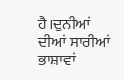ਹੈ।ਦੁਨੀਆਂ ਦੀਆਂ ਸਾਰੀਆਂ ਭਾਸ਼ਾਵਾਂ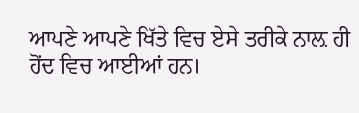ਆਪਣੇ ਆਪਣੇ ਖਿੱਤੇ ਵਿਚ ਏਸੇ ਤਰੀਕੇ ਨਾਲ਼ ਹੀ ਹੋਂਦ ਵਿਚ ਆਈਆਂ ਹਨ।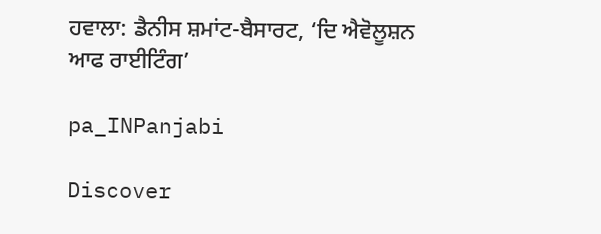ਹਵਾਲਾ: ਡੈਨੀਸ ਸ਼ਮਾਂਟ-ਬੈਸਾਰਟ, ‘ਦਿ ਐਵੋਲੂਸ਼ਨ ਆਫ ਰਾਈਟਿੰਗ’

pa_INPanjabi

Discover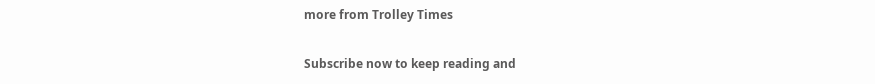more from Trolley Times

Subscribe now to keep reading and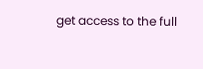get access to the full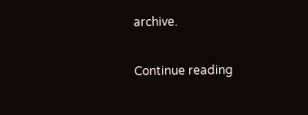archive.

Continue reading